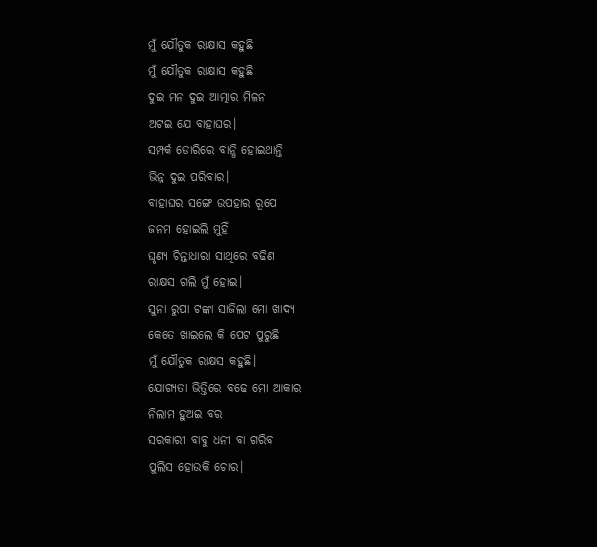ମୁଁ ଯୌତୁକ ରାକ୍ଷାସ କହୁଛି
ମୁଁ ଯୌତୁକ ରାକ୍ଷାସ କହୁଛି
ଦୁଇ ମନ ଦୁଇ ଆତ୍ମାର ମିଳନ
ଅଟଇ ଯେ ବାହାଘର।
ସମ୍ପର୍କ ଡୋରିରେ ବାନ୍ଧି ହୋଇଥାନ୍ତି
ଭିନ୍ନ ଦୁଇ ପରିବାର।
ବାହାଘର ସଙ୍ଗେ ଉପହାର ରୂପେ
ଜନମ ହୋଇଲି ମୁହିଁ
ଘୃଣ୍ୟ ଚିନ୍ତାଧାରା ସାଥିରେ ବଢିଣ
ରାକ୍ଷସ ଗଲି ମୁଁ ହୋଇ।
ସୁନା ରୁପା ଟଙ୍କା ସାଜିଲା ମୋ ଖାଦ୍ୟ
କେତେ ଖାଇଲେ କି ପେଟ ପୁରୁଛି
ମୁଁ ଯୌତୁକ ରାକ୍ଷସ କହୁଛି।
ଯୋଗ୍ୟତା ଭିତ୍ତିରେ ବଢେ ମୋ ଆକାର
ନିଲାମ ହୁଅଇ ବର
ସରକାରୀ ବାବୁ ଧନୀ ବା ଗରିବ
ପୁଲିସ ହୋଉକି ଚୋର।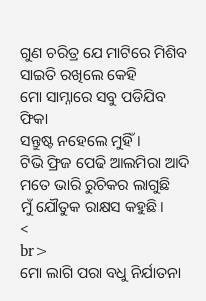ଗୁଣ ଚରିତ୍ର ଯେ ମାଟିରେ ମିଶିବ
ସାଇତି ରଖିଲେ କେହି
ମୋ ସାମ୍ନାରେ ସବୁ ପଡିଯିବ ଫିକା
ସନ୍ତୁଷ୍ଟ ନହେଲେ ମୁହିଁ।
ଟିଭି ଫ୍ରିଜ ପେଢି ଆଲମିରା ଆଦି
ମତେ ଭାରି ରୁଚିକର ଲାଗୁଛି
ମୁଁ ଯୌତୁକ ରାକ୍ଷସ କହୁଛି।
<
br>
ମୋ ଲାଗି ପରା ବଧୁ ନିର୍ଯାତନା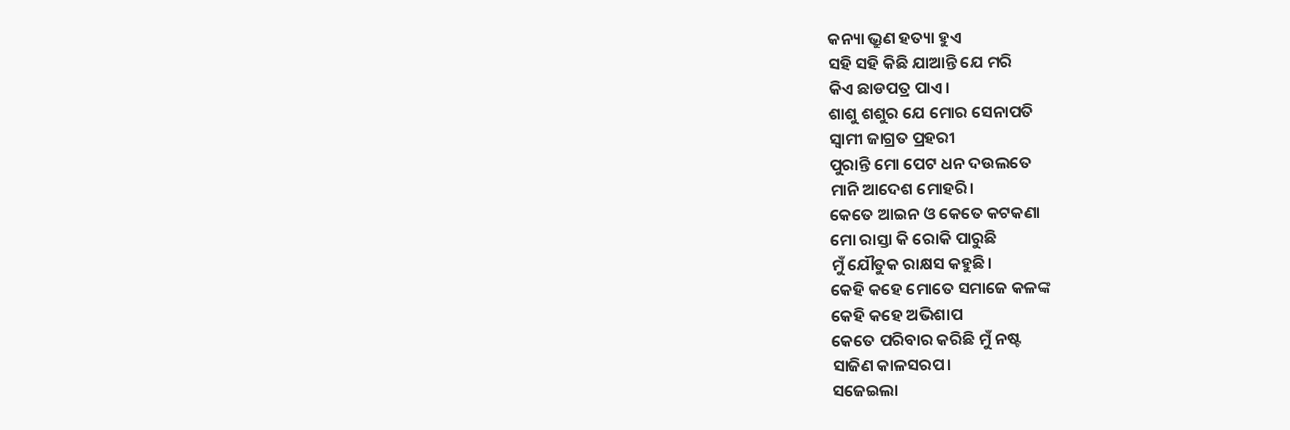କନ୍ୟା ଭ୍ରୁଣ ହତ୍ୟା ହୁଏ
ସହି ସହି କିଛି ଯାଆନ୍ତି ଯେ ମରି
କିଏ ଛାଡପତ୍ର ପାଏ।
ଶାଶୁ ଶଶୁର ଯେ ମୋର ସେନାପତି
ସ୍ୱାମୀ ଜାଗ୍ରତ ପ୍ରହରୀ
ପୁରାନ୍ତି ମୋ ପେଟ ଧନ ଦଉଲତେ
ମାନି ଆଦେଶ ମୋହରି।
କେତେ ଆଇନ ଓ କେତେ କଟକଣା
ମୋ ରାସ୍ତା କି ରୋକି ପାରୁଛି
ମୁଁ ଯୌତୁକ ରାକ୍ଷସ କହୁଛି।
କେହି କହେ ମୋତେ ସମାଜେ କଳଙ୍କ
କେହି କହେ ଅଭିଶାପ
କେତେ ପରିବାର କରିଛି ମୁଁ ନଷ୍ଟ
ସାଜିଣ କାଳସରପ।
ସଜେଇଲା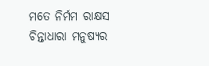ମତେ ନିର୍ମମ ରାକ୍ଷସ
ଚିନ୍ତାଧାରା ମନୁଷ୍ୟର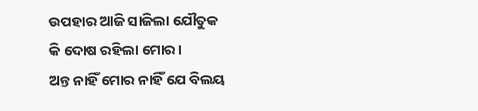ଉପହାର ଆଜି ସାଜିଲା ଯୌତୁକ
କି ଦୋଷ ରହିଲା ମୋର।
ଅନ୍ତ ନାହିଁ ମୋର ନାହିଁ ଯେ ବିଲୟ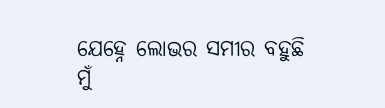ଯେହ୍ନେ ଲୋଭର ସମୀର ବହୁଛି
ମୁଁ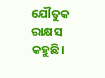ଯୌତୁକ ରାକ୍ଷସ କହୁଛି।